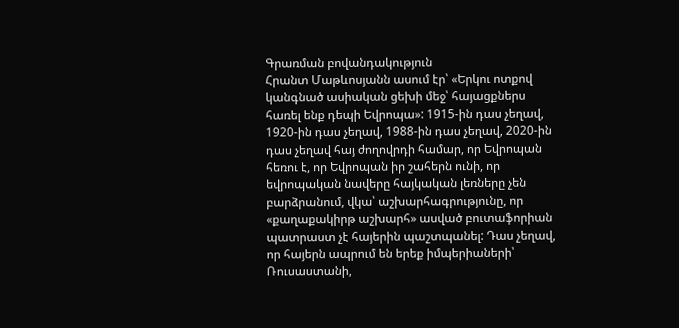Գրառման բովանդակություն
Հրանտ Մաթևոսյանն ասում էր՝ «Երկու ոտքով կանգնած ասիական ցեխի մեջ՝ հայացքներս հառել ենք դեպի Եվրոպա»: 1915-ին դաս չեղավ, 1920-ին դաս չեղավ, 1988-ին դաս չեղավ, 2020-ին դաս չեղավ հայ ժողովրդի համար, որ Եվրոպան հեռու է, որ Եվրոպան իր շահերն ունի, որ եվրոպական նավերը հայկական լեռները չեն բարձրանում, վկա՝ աշխարհագրությունը, որ «քաղաքակիրթ աշխարհ» ասված բուտաֆորիան պատրաստ չէ հայերին պաշտպանել: Դաս չեղավ, որ հայերն ապրում են երեք իմպերիաների՝ Ռուսաստանի,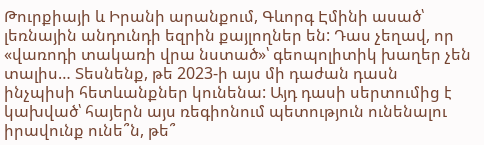Թուրքիայի և Իրանի արանքում, Գևորգ Էմինի ասած՝ լեռնային անդունդի եզրին քայլողներ են: Դաս չեղավ, որ «վառոդի տակառի վրա նստած»՝ գեոպոլիտիկ խաղեր չեն տալիս… Տեսնենք, թե 2023-ի այս մի դաժան դասն ինչպիսի հետևանքներ կունենա: Այդ դասի սերտումից է կախված՝ հայերն այս ռեգիոնում պետություն ունենալու իրավունք ունե՞ն, թե՞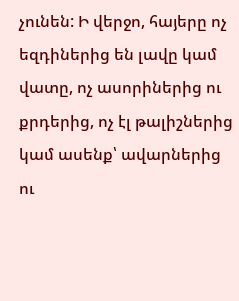չունեն: Ի վերջո, հայերը ոչ եզդիներից են լավը կամ վատը, ոչ ասորիներից ու քրդերից, ոչ էլ թալիշներից կամ ասենք՝ ավարներից ու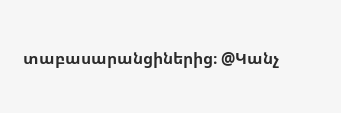տաբասարանցիներից։ @Կանչ